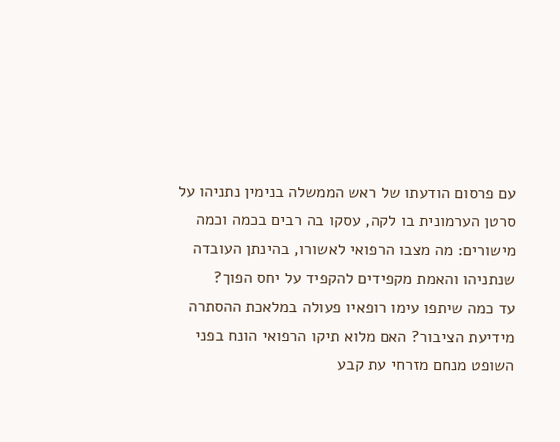עם פרסום הודעתו של ראש הממשלה בנימין נתניהו על סרטן הערמונית בו לקה, עסקו בה רבים בכמה וכמה מישורים: מה מצבו הרפואי לאשורו, בהינתן העובדה שנתניהו והאמת מקפידים להקפיד על יחס הפוך?
עד כמה שיתפו עימו רופאיו פעולה במלאכת ההסתרה מידיעת הציבור? האם מלוא תיקו הרפואי הונח בפני השופט מנחם מזרחי עת קבע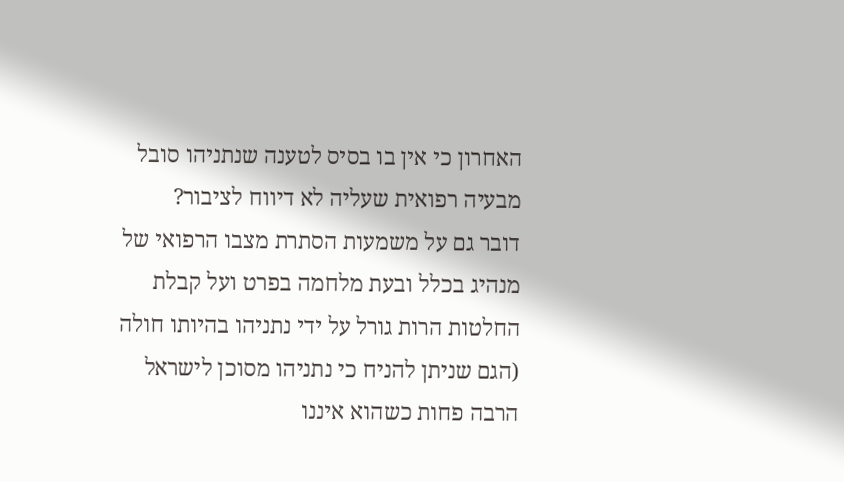האחרון כי אין בו בסיס לטענה שנתניהו סובל מבעיה רפואית שעליה לא דיווח לציבור?
דובר גם על משמעות הסתרת מצבו הרפואי של מנהיג בכלל ובעת מלחמה בפרט ועל קבלת החלטות הרות גורל על ידי נתניהו בהיותו חולה (הגם שניתן להניח כי נתניהו מסוכן לישראל הרבה פחות כשהוא איננו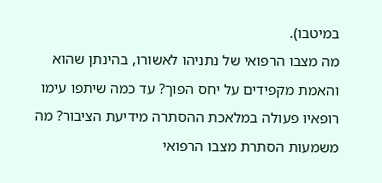במיטבו).
מה מצבו הרפואי של נתניהו לאשורו, בהינתן שהוא והאמת מקפידים על יחס הפוך? עד כמה שיתפו עימו רופאיו פעולה במלאכת ההסתרה מידיעת הציבור? מה משמעות הסתרת מצבו הרפואי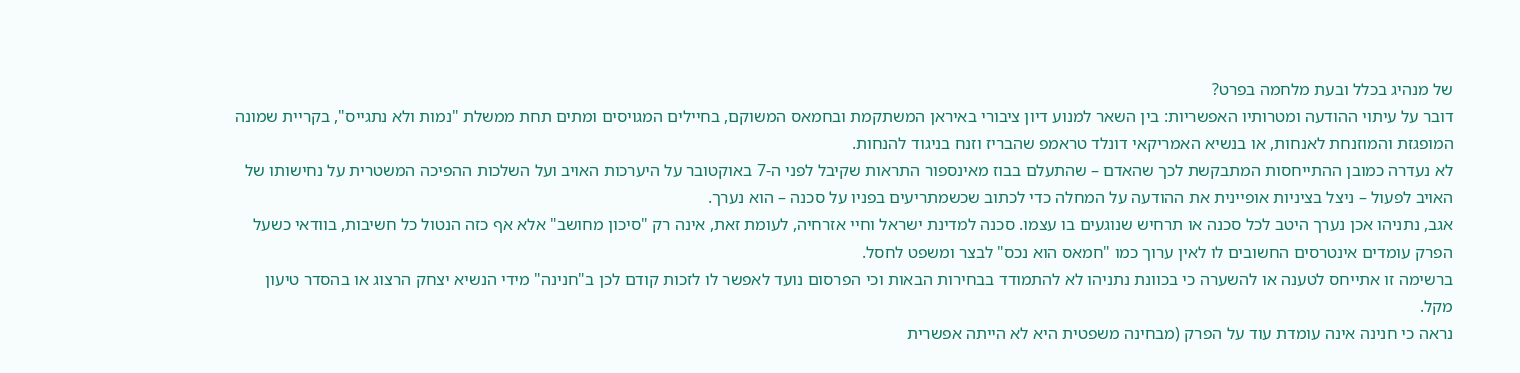של מנהיג בכלל ובעת מלחמה בפרט?
דובר על עיתוי ההודעה ומטרותיו האפשריות: בין השאר למנוע דיון ציבורי באיראן המשתקמת ובחמאס המשוקם, בחיילים המגויסים ומתים תחת ממשלת "נמות ולא נתגייס", בקריית שמונה המופגזת והמוזנחת לאנחות, או בנשיא האמריקאי דונלד טראמפ שהבריז וזנח בניגוד להנחות.
לא נעדרה כמובן ההתייחסות המתבקשת לכך שהאדם – שהתעלם בבוז מאינספור התראות שקיבל לפני ה-7 באוקטובר על היערכות האויב ועל השלכות ההפיכה המשטרית על נחישותו של האויב לפעול – ניצל בציניות אופיינית את ההודעה על המחלה כדי לכתוב שכשמתריעים בפניו על סכנה – הוא נערך.
אגב, נתניהו אכן נערך היטב לכל סכנה או תרחיש שנוגעים בו עצמו. סכנה למדינת ישראל וחיי אזרחיה, לעומת זאת, אינה רק "סיכון מחושב" אלא אף כזה הנטול כל חשיבות, בוודאי כשעל הפרק עומדים אינטרסים החשובים לו לאין ערוך כמו "חמאס הוא נכס" לבצר ומשפט לחסל.
ברשימה זו אתייחס לטענה או להשערה כי בכוונת נתניהו לא להתמודד בבחירות הבאות וכי הפרסום נועד לאפשר לו לזכות קודם לכן ב"חנינה" מידי הנשיא יצחק הרצוג או בהסדר טיעון מקל.
נראה כי חנינה אינה עומדת עוד על הפרק (מבחינה משפטית היא לא הייתה אפשרית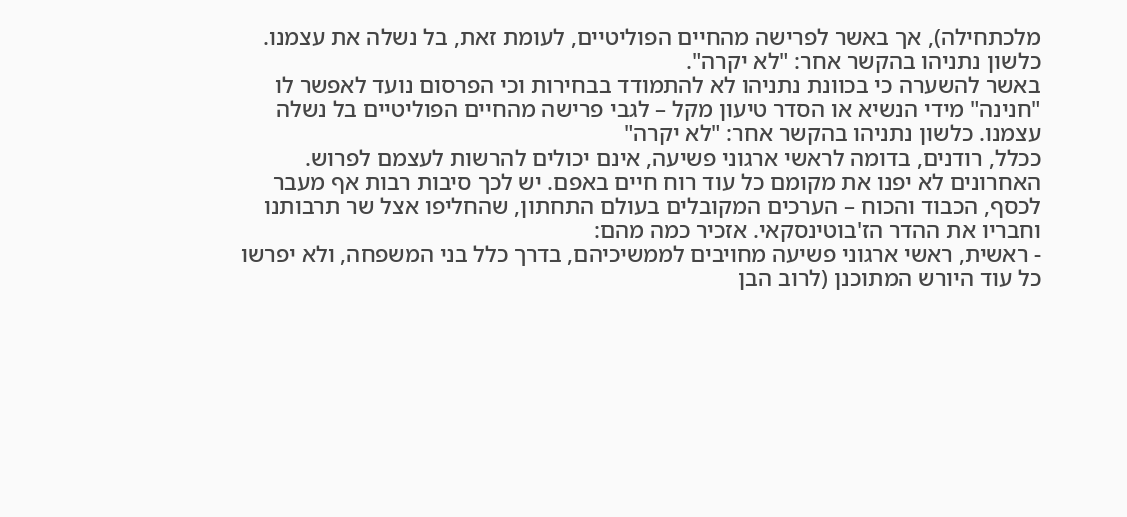מלכתחילה), אך באשר לפרישה מהחיים הפוליטיים, לעומת זאת, בל נשלה את עצמנו. כלשון נתניהו בהקשר אחר: "לא יקרה".
באשר להשערה כי בכוונת נתניהו לא להתמודד בבחירות וכי הפרסום נועד לאפשר לו "חנינה" מידי הנשיא או הסדר טיעון מקל – לגבי פרישה מהחיים הפוליטיים בל נשלה עצמנו. כלשון נתניהו בהקשר אחר: "לא יקרה"
ככלל, רודנים, בדומה לראשי ארגוני פשיעה, אינם יכולים להרשות לעצמם לפרוש. האחרונים לא יפנו את מקומם כל עוד רוח חיים באפם. יש לכך סיבות רבות אף מעבר לכסף, הכבוד והכוח – הערכים המקובלים בעולם התחתון, שהחליפו אצל שר תרבותנו וחבריו את ההדר הז'בוטינסקאי. אזכיר כמה מהם:
- ראשית, ראשי ארגוני פשיעה מחויבים לממשיכיהם, בדרך כלל בני המשפחה, ולא יפרשו כל עוד היורש המתוכנן (לרוב הבן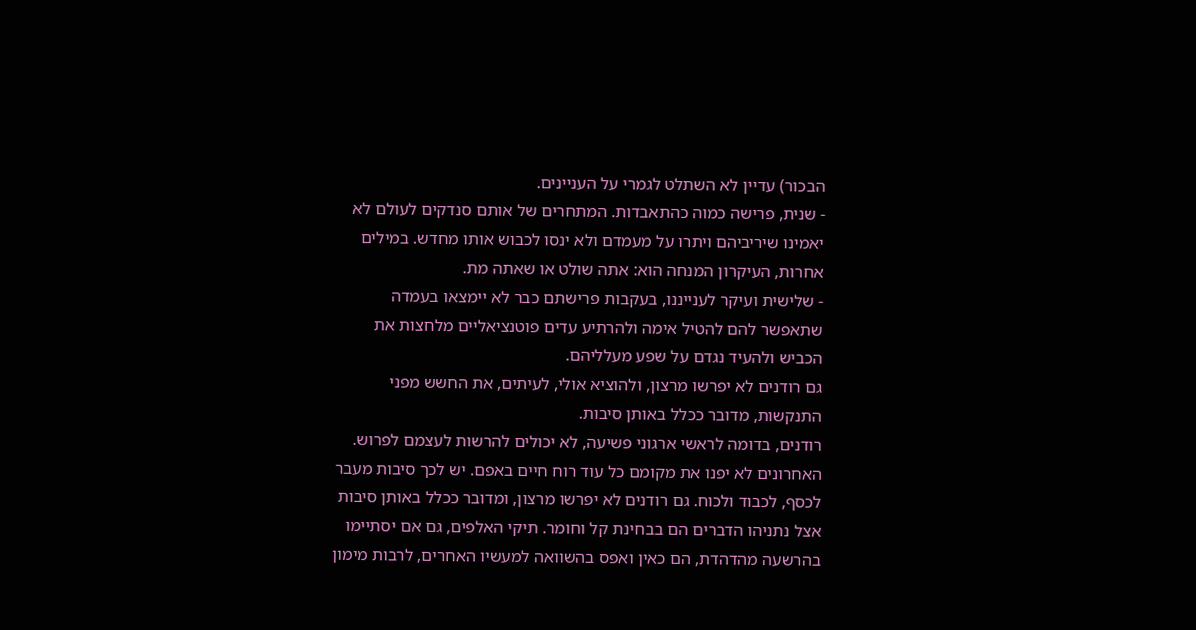הבכור) עדיין לא השתלט לגמרי על העניינים.
- שנית, פרישה כמוה כהתאבדות. המתחרים של אותם סנדקים לעולם לא יאמינו שיריביהם ויתרו על מעמדם ולא ינסו לכבוש אותו מחדש. במילים אחרות, העיקרון המנחה הוא: אתה שולט או שאתה מת.
- שלישית ועיקר לענייננו, בעקבות פרישתם כבר לא יימצאו בעמדה שתאפשר להם להטיל אימה ולהרתיע עדים פוטנציאליים מלחצות את הכביש ולהעיד נגדם על שפע מעלליהם.
גם רודנים לא יפרשו מרצון, ולהוציא אולי, לעיתים, את החשש מפני התנקשות, מדובר ככלל באותן סיבות.
רודנים, בדומה לראשי ארגוני פשיעה, לא יכולים להרשות לעצמם לפרוש. האחרונים לא יפנו את מקומם כל עוד רוח חיים באפם. יש לכך סיבות מעבר לכסף, לכבוד ולכוח. גם רודנים לא יפרשו מרצון, ומדובר ככלל באותן סיבות
אצל נתניהו הדברים הם בבחינת קל וחומר. תיקי האלפים, גם אם יסתיימו בהרשעה מהדהדת, הם כאין ואפס בהשוואה למעשיו האחרים, לרבות מימון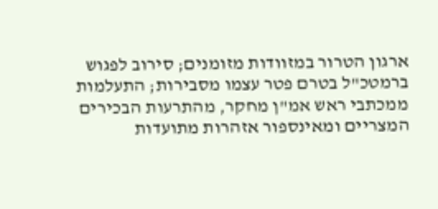ארגון הטרור במזוודות מזומנים; סירוב לפגוש ברמטכ"ל בטרם פטר עצמו מסבירות; התעלמות ממכתבי ראש אמ"ן מחקר, מהתרעות הבכירים המצריים ומאינספור אזהרות מתועדות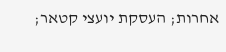אחרות; העסקת יועצי קטאר;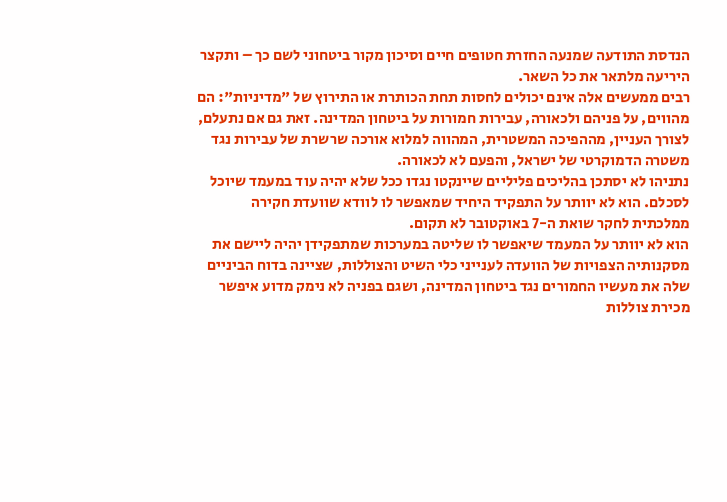הנדסת התודעה שמנעה החזרת חטופים חיים וסיכון מקור ביטחוני לשם כך – ותקצר היריעה מלתאר את כל השאר.
רבים ממעשים אלה אינם יכולים לחסות תחת הכותרת או התירוץ של "מדיניות": הם מהווים, על פניהם ולכאורה, עבירות חמורות על ביטחון המדינה. זאת גם אם נתעלם, לצורך העניין, מההפיכה המשטרית, המהווה למלוא אורכה שרשרת של עבירות נגד משטרה הדמוקרטי של ישראל, והפעם לא לכאורה.
נתניהו לא יסתכן בהליכים פליליים שיינקטו נגדו ככל שלא יהיה עוד במעמד שיוכל לסכלם. הוא לא יוותר על התפקיד היחיד שמאפשר לו לוודא שוועדת חקירה ממלכתית לחקר שואת ה-7 באוקטובר לא תקום.
הוא לא יוותר על המעמד שיאפשר לו שליטה במערכות שמתפקידן יהיה ליישם את מסקנותיה הצפויות של הוועדה לענייני כלי השיט והצוללות, שציינה בדוח הביניים שלה את מעשיו החמורים נגד ביטחון המדינה, ושגם בפניה לא נימק מדוע איפשר מכירת צוללות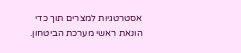אסטרטגיות למצרים תוך כדי הונאת ראשי מערכת הביטחון.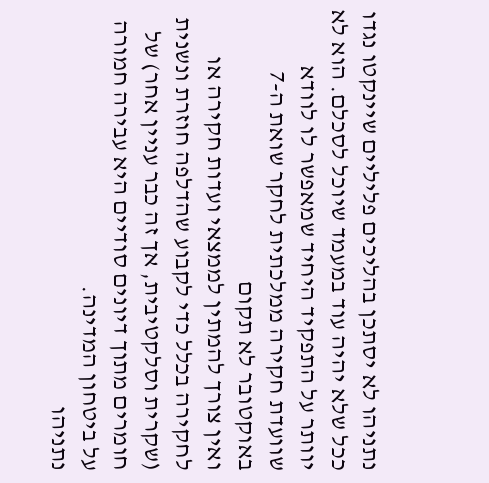נתניהו לא יסתכן בהליכים פליליים שיינקטו נגדו ככל שלא יהיה עוד במעמד שיוכל לסכלם. הוא לא יוותר על התפקיד היחיד שמאפשר לו לוודא שוועדת חקירה ממלכתית לחקר שואת ה-7 באוקטובר לא תקום
ואין צורך להמתין לממצאי ועדות חקירה או לחקירה בכלל כדי לקבוע שהדלפה חוזרת ונשנית (שקרית וסלקטיבית, אך זה כבר עניין אחר) של חומרים מתוך דיונים סודיים היא עבירה חמורה על ביטחון המדינה.
נתניהו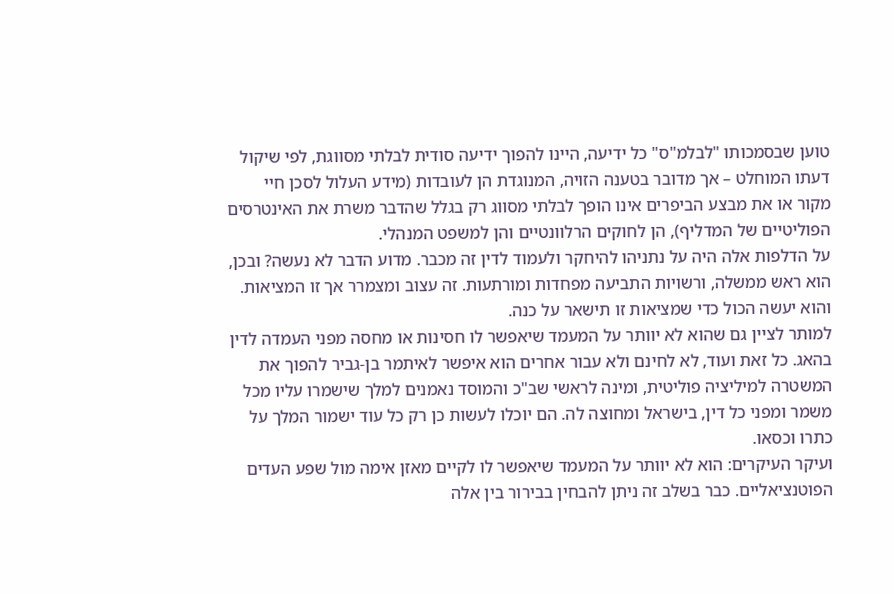טוען שבסמכותו "לבלמ"ס" כל ידיעה, היינו להפוך ידיעה סודית לבלתי מסווגת, לפי שיקול דעתו המוחלט – אך מדובר בטענה הזויה, המנוגדת הן לעובדות (מידע העלול לסכן חיי מקור או את מבצע הביפרים אינו הופך לבלתי מסווג רק בגלל שהדבר משרת את האינטרסים הפוליטיים של המדליף), הן לחוקים הרלוונטיים והן למשפט המנהלי.
על הדלפות אלה היה על נתניהו להיחקר ולעמוד לדין זה מכבר. מדוע הדבר לא נעשה? ובכן, הוא ראש ממשלה, ורשויות התביעה מפחדות ומורתעות. זה עצוב ומצמרר אך זו המציאות. והוא יעשה הכול כדי שמציאות זו תישאר על כנה.
למותר לציין גם שהוא לא יוותר על המעמד שיאפשר לו חסינות או מחסה מפני העמדה לדין בהאג. כל זאת ועוד, לא לחינם ולא עבור אחרים הוא איפשר לאיתמר בן-גביר להפוך את המשטרה למיליציה פוליטית, ומינה לראשי שב"כ והמוסד נאמנים למלך שישמרו עליו מכל משמר ומפני כל דין, בישראל ומחוצה לה. הם יוכלו לעשות כן רק כל עוד ישמור המלך על כתרו וכסאו.
ועיקר העיקרים: הוא לא יוותר על המעמד שיאפשר לו לקיים מאזן אימה מול שפע העדים הפוטנציאליים. כבר בשלב זה ניתן להבחין בבירור בין אלה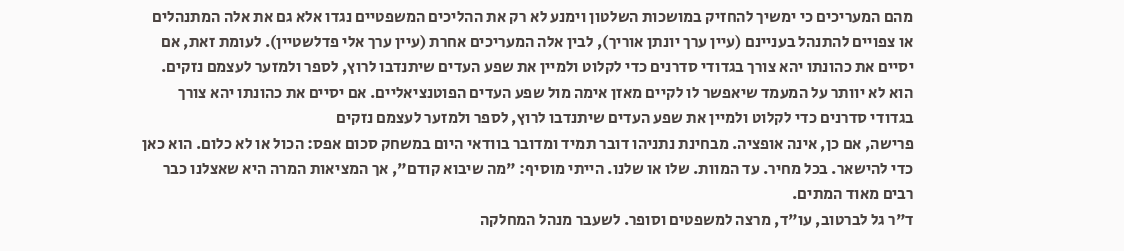מהם המעריכים כי ימשיך להחזיק במושכות השלטון וימנע לא רק את ההליכים המשפטיים נגדו אלא גם את אלה המתנהלים או צפויים להתנהל בעניינם (עיין ערך יונתן אוריך), לבין אלה המעריכים אחרת (עיין ערך אלי פדלשטיין). לעומת זאת, אם יסיים את כהונתו יהא צורך בגדודי סדרנים כדי לקלוט ולמיין את שפע העדים שיתנדבו לרוץ, לספר ולמזער לעצמם נזקים.
הוא לא יוותר על המעמד שיאפשר לו לקיים מאזן אימה מול שפע העדים הפוטנציאליים. אם יסיים את כהונתו יהא צורך בגדודי סדרנים כדי לקלוט ולמיין את שפע העדים שיתנדבו לרוץ, לספר ולמזער לעצמם נזקים
פרישה, אם כן, אינה אופציה. מבחינת נתניהו דובר תמיד ומדובר בוודאי היום במשחק סכום אפס: הכול או לא כלום. הוא כאן כדי להישאר. בכל מחיר. עד המוות. שלו או שלנו. הייתי מוסיף: "מה שיבוא קודם", אך המציאות המרה היא שאצלנו כבר רבים מאוד המתים.
ד"ר גל לברטוב, עו"ד, מרצה למשפטים וסופר. לשעבר מנהל המחלקה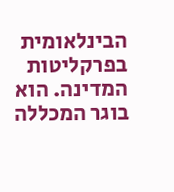הבינלאומית בפרקליטות המדינה. הוא בוגר המכללה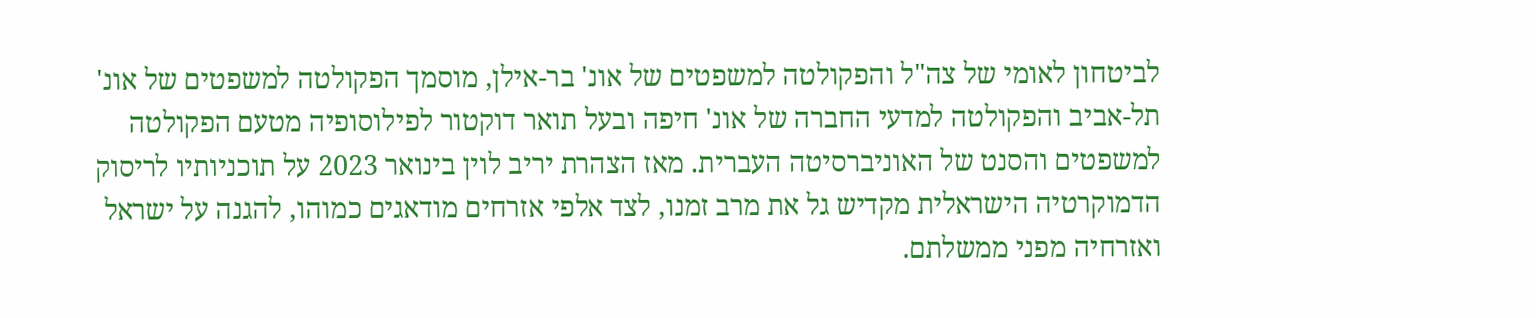לביטחון לאומי של צה"ל והפקולטה למשפטים של אונ' בר-אילן, מוסמך הפקולטה למשפטים של אונ' תל-אביב והפקולטה למדעי החברה של אונ' חיפה ובעל תואר דוקטור לפילוסופיה מטעם הפקולטה למשפטים והסנט של האוניברסיטה העברית. מאז הצהרת יריב לוין בינואר 2023 על תוכניותיו לריסוק הדמוקרטיה הישראלית מקדיש גל את מרב זמנו, לצד אלפי אזרחים מודאגים כמוהו, להגנה על ישראל ואזרחיה מפני ממשלתם.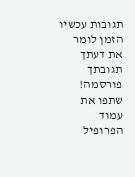תגובות עכשיו הזמן לומר את דעתך
תגובתך פורסמה! שתפו את עמוד הפרופיל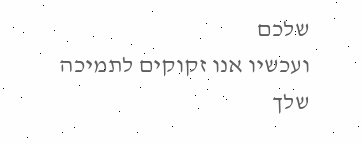שלכם
ועכשיו אנו זקוקים לתמיכה שלך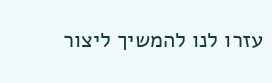עזרו לנו להמשיך ליצור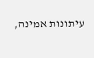עיתונות אמינה,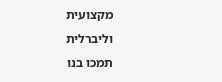מקצועית וליברלית
תמכו בנו